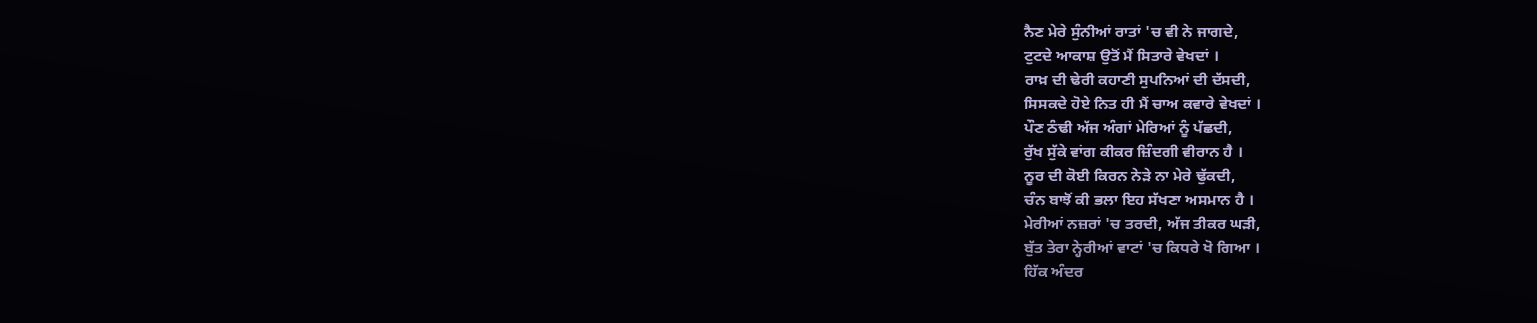ਨੈਣ ਮੇਰੇ ਸੁੰਨੀਆਂ ਰਾਤਾਂ 'ਚ ਵੀ ਨੇ ਜਾਗਦੇ,
ਟੁਟਦੇ ਆਕਾਸ਼ ਉਤੋਂ ਮੈਂ ਸਿਤਾਰੇ ਵੇਖਦਾਂ ।
ਰਾਖ਼ ਦੀ ਢੇਰੀ ਕਹਾਣੀ ਸੁਪਨਿਆਂ ਦੀ ਦੱਸਦੀ,
ਸਿਸਕਦੇ ਹੋਏ ਨਿਤ ਹੀ ਮੈਂ ਚਾਅ ਕਵਾਰੇ ਵੇਖਦਾਂ ।
ਪੌਣ ਠੰਢੀ ਅੱਜ ਅੰਗਾਂ ਮੇਰਿਆਂ ਨੂੰ ਪੱਛਦੀ,
ਰੁੱਖ ਸੁੱਕੇ ਵਾਂਗ ਕੀਕਰ ਜ਼ਿੰਦਗੀ ਵੀਰਾਨ ਹੈ ।
ਨੂਰ ਦੀ ਕੋਈ ਕਿਰਨ ਨੇੜੇ ਨਾ ਮੇਰੇ ਢੁੱਕਦੀ,
ਚੰਨ ਬਾਝੋਂ ਕੀ ਭਲਾ ਇਹ ਸੱਖਣਾ ਅਸਮਾਨ ਹੈ ।
ਮੇਰੀਆਂ ਨਜ਼ਰਾਂ 'ਚ ਤਰਦੀ, ਅੱਜ ਤੀਕਰ ਘੜੀ,
ਬੁੱਤ ਤੇਰਾ ਨ੍ਹੇਰੀਆਂ ਵਾਟਾਂ 'ਚ ਕਿਧਰੇ ਖੋ ਗਿਆ ।
ਹਿੱਕ ਅੰਦਰ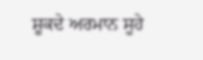ਸ਼ੂਕਦੇ ਅਰਮਾਨ ਸੂਹੇ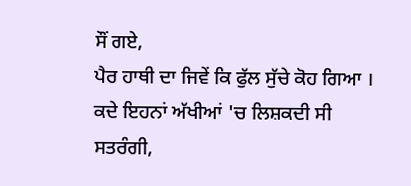ਸੌਂ ਗਏ,
ਪੈਰ ਹਾਥੀ ਦਾ ਜਿਵੇਂ ਕਿ ਫੁੱਲ ਸੁੱਚੇ ਕੋਹ ਗਿਆ ।
ਕਦੇ ਇਹਨਾਂ ਅੱਖੀਆਂ 'ਚ ਲਿਸ਼ਕਦੀ ਸੀ ਸਤਰੰਗੀ,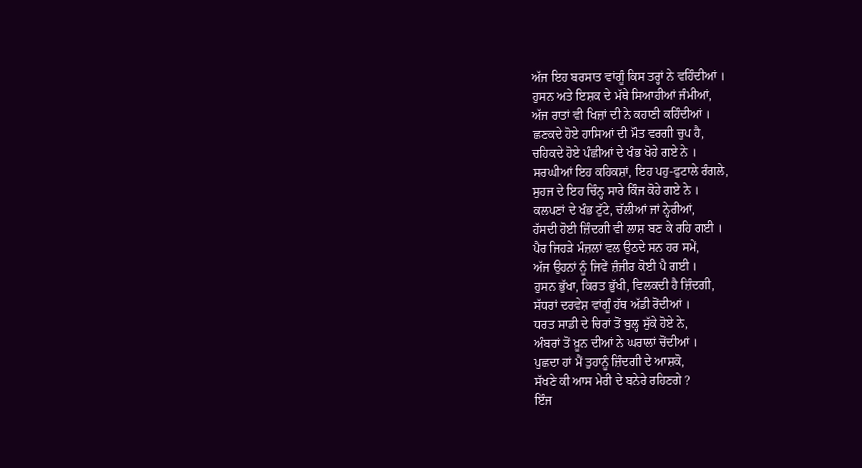ਅੱਜ ਇਹ ਬਰਸਾਤ ਵਾਂਗੂੰ ਕਿਸ ਤਰ੍ਹਾਂ ਨੇ ਵਹਿੰਦੀਆਂ ।
ਹੁਸਨ ਅਤੇ ਇਸ਼ਕ ਦੇ ਮੱਥੇ ਸਿਆਹੀਆਂ ਜੰਮੀਆਂ,
ਅੱਜ ਰਾਤਾਂ ਵੀ ਖਿਜ਼ਾਂ ਦੀ ਨੇ ਕਹਾਣੀ ਕਹਿੰਦੀਆਂ ।
ਛਣਕਦੇ ਹੋਏ ਹਾਸਿਆਂ ਦੀ ਮੌਤ ਵਰਗੀ ਚੁਪ ਹੈ,
ਚਹਿਕਦੇ ਹੋਏ ਪੰਛੀਆਂ ਦੇ ਖੰਭ ਖੋਹੇ ਗਏ ਨੇ ।
ਸਰਘੀਆਂ ਇਹ ਕਹਿਕਸ਼ਾਂ, ਇਹ ਪਹੁ-ਫੁਟਾਲੇ ਰੰਗਲੇ,
ਸੁਹਜ ਦੇ ਇਹ ਚਿੰਨ੍ਹ ਸਾਰੇ ਕਿੰਜ ਕੋਹੇ ਗਏ ਨੇ ।
ਕਲਪਣਾਂ ਦੇ ਖੰਭ ਟੁੱਟੇ, ਚੱਲੀਆਂ ਜਾਂ ਨ੍ਹੇਰੀਆਂ,
ਹੱਸਦੀ ਹੋਈ ਜ਼ਿੰਦਗੀ ਵੀ ਲਾਸ਼ ਬਣ ਕੇ ਰਹਿ ਗਈ ।
ਪੈਰ ਜਿਹੜੇ ਮੰਜ਼ਲਾਂ ਵਲ ਉਠਦੇ ਸਨ ਹਰ ਸਮੇਂ,
ਅੱਜ ਉਹਨਾਂ ਨੂੰ ਜਿਵੇਂ ਜ਼ੰਜੀਰ ਕੋਈ ਪੈ ਗਈ ।
ਹੁਸਨ ਭੁੱਖਾ, ਕਿਰਤ ਭੁੱਖੀ, ਵਿਲਕਦੀ ਹੈ ਜ਼ਿੰਦਗੀ,
ਸੱਧਰਾਂ ਦਰਵੇਸ਼ ਵਾਂਗੂੰ ਹੱਥ ਅੱਡੀ ਰੋਂਦੀਆਂ ।
ਧਰਤ ਸਾਡੀ ਦੇ ਚਿਰਾਂ ਤੋਂ ਬੁਲ੍ਹ ਸੁੱਕੇ ਹੋਏ ਨੇ,
ਅੰਬਰਾਂ ਤੋਂ ਖ਼ੂਨ ਦੀਆਂ ਨੇ ਘਰਾਲਾਂ ਚੋਂਦੀਆਂ ।
ਪੁਛਦਾ ਹਾਂ ਮੈਂ ਤੁਹਾਨੂੰ ਜ਼ਿੰਦਗੀ ਦੇ ਆਸ਼ਕੋ,
ਸੱਖਣੇ ਕੀ ਆਸ ਮੇਰੀ ਦੇ ਬਨੇਰੇ ਰਹਿਣਗੇ ?
ਇੰਜ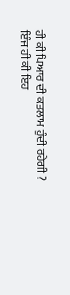ਹੀ ਕੀ ਪਿਆਰ ਦੀ ਕਤਲਾਮ ਹੁੰਦੀ ਰਹੇਗੀ ?
ਇੰਜ ਹੀ ਕੀ ਇਹ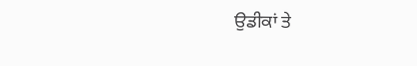ਉਡੀਕਾਂ ਤੇ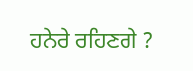ਹਨੇਰੇ ਰਹਿਣਗੇ ?